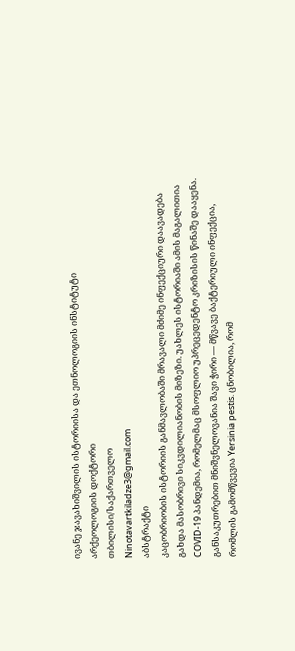ივანე ჯავახიშვილის ისტორიისა და ეთნოლოგიის ინსტიტუტი
არქეოლოგიის დოქტორი
თბილისი/საქართველო
Ninotavartkiladze3@gmail.com
აბსტრაქტი
კაცობრიობის ისტორიის განმავლობაში მრავალი მძიმე ინფექციური დაავადება გახდა მასობრივი სიკვდილიანობის მიზეზი. უახლეს ისტორიაში ამის მაგალითია COVID-19 პანდემია, რომელმაც მსოფლიო უპრეცედენტო კრიზისის წინაშე დააყენა. განსაკუთრებით მნიშვნელოვანია შავი ჭირი — მწვავე ბაქტერიული ინფექცია, რომლის გამომწვევია Yersinia pestis. ცნობილია, რომ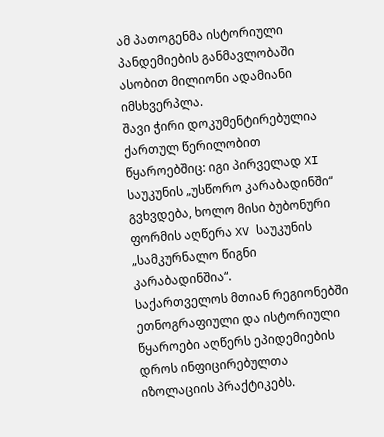ამ პათოგენმა ისტორიული პანდემიების განმავლობაში ასობით მილიონი ადამიანი იმსხვერპლა.
შავი ჭირი დოკუმენტირებულია ქართულ წერილობით წყაროებშიც: იგი პირველად XI საუკუნის „უსწორო კარაბადინში“ გვხვდება, ხოლო მისი ბუბონური ფორმის აღწერა XV საუკუნის „სამკურნალო წიგნი კარაბადინშია“.
საქართველოს მთიან რეგიონებში ეთნოგრაფიული და ისტორიული წყაროები აღწერს ეპიდემიების დროს ინფიცირებულთა იზოლაციის პრაქტიკებს.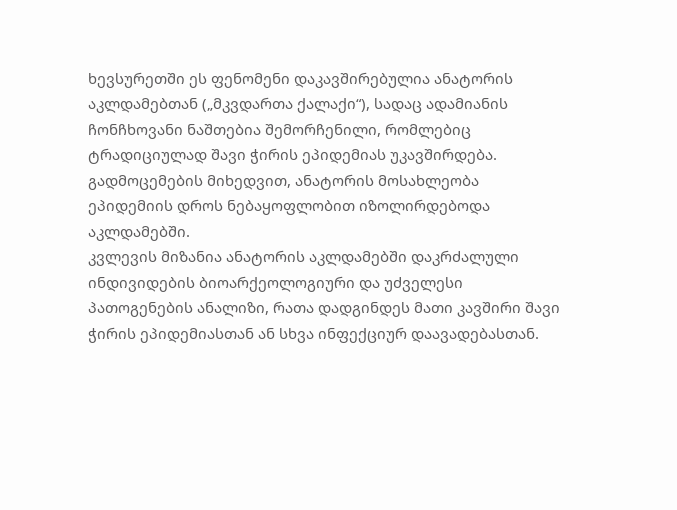ხევსურეთში ეს ფენომენი დაკავშირებულია ანატორის აკლდამებთან („მკვდართა ქალაქი“), სადაც ადამიანის ჩონჩხოვანი ნაშთებია შემორჩენილი, რომლებიც ტრადიციულად შავი ჭირის ეპიდემიას უკავშირდება. გადმოცემების მიხედვით, ანატორის მოსახლეობა ეპიდემიის დროს ნებაყოფლობით იზოლირდებოდა აკლდამებში.
კვლევის მიზანია ანატორის აკლდამებში დაკრძალული ინდივიდების ბიოარქეოლოგიური და უძველესი პათოგენების ანალიზი, რათა დადგინდეს მათი კავშირი შავი ჭირის ეპიდემიასთან ან სხვა ინფექციურ დაავადებასთან.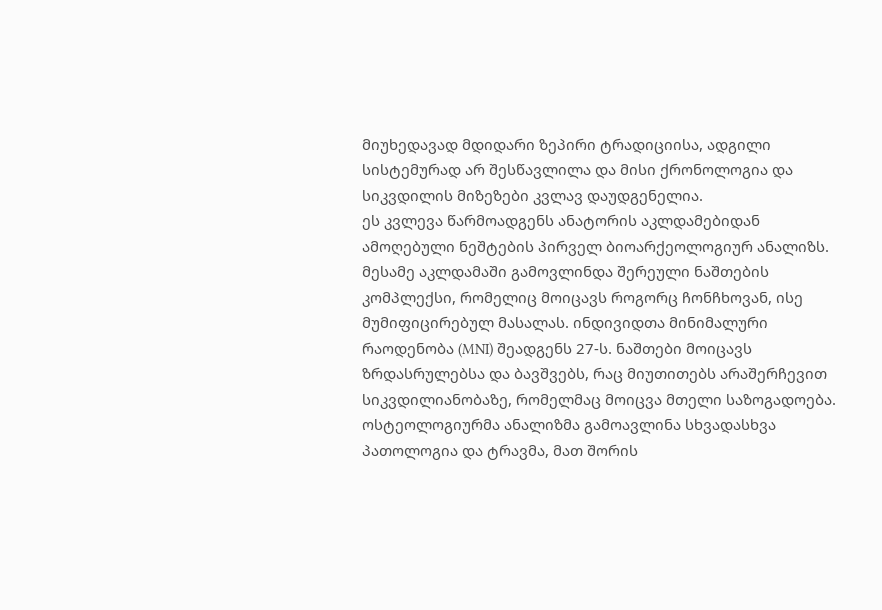მიუხედავად მდიდარი ზეპირი ტრადიციისა, ადგილი სისტემურად არ შესწავლილა და მისი ქრონოლოგია და სიკვდილის მიზეზები კვლავ დაუდგენელია.
ეს კვლევა წარმოადგენს ანატორის აკლდამებიდან ამოღებული ნეშტების პირველ ბიოარქეოლოგიურ ანალიზს. მესამე აკლდამაში გამოვლინდა შერეული ნაშთების კომპლექსი, რომელიც მოიცავს როგორც ჩონჩხოვან, ისე მუმიფიცირებულ მასალას. ინდივიდთა მინიმალური რაოდენობა (MNI) შეადგენს 27-ს. ნაშთები მოიცავს ზრდასრულებსა და ბავშვებს, რაც მიუთითებს არაშერჩევით სიკვდილიანობაზე, რომელმაც მოიცვა მთელი საზოგადოება.
ოსტეოლოგიურმა ანალიზმა გამოავლინა სხვადასხვა პათოლოგია და ტრავმა, მათ შორის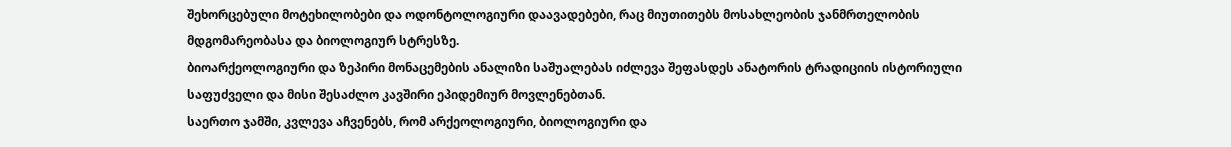შეხორცებული მოტეხილობები და ოდონტოლოგიური დაავადებები, რაც მიუთითებს მოსახლეობის ჯანმრთელობის მდგომარეობასა და ბიოლოგიურ სტრესზე.
ბიოარქეოლოგიური და ზეპირი მონაცემების ანალიზი საშუალებას იძლევა შეფასდეს ანატორის ტრადიციის ისტორიული საფუძველი და მისი შესაძლო კავშირი ეპიდემიურ მოვლენებთან.
საერთო ჯამში, კვლევა აჩვენებს, რომ არქეოლოგიური, ბიოლოგიური და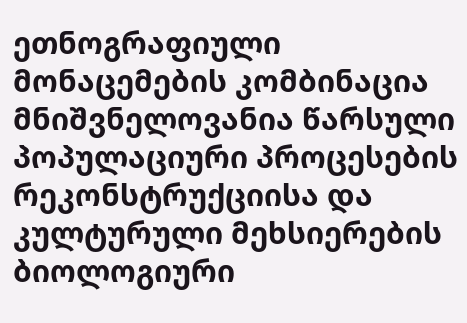ეთნოგრაფიული მონაცემების კომბინაცია მნიშვნელოვანია წარსული პოპულაციური პროცესების რეკონსტრუქციისა და კულტურული მეხსიერების ბიოლოგიური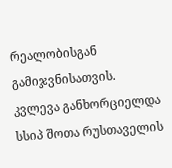რეალობისგან გამიჯვნისათვის.
კვლევა განხორციელდა სსიპ შოთა რუსთაველის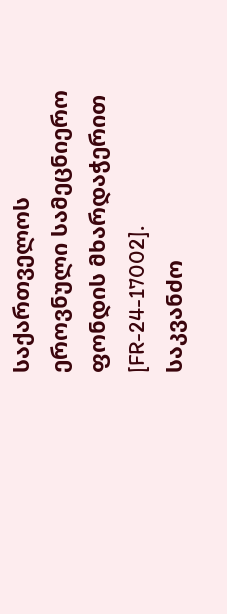საქართველოს ეროვნული სამეცნიერო ფონდის მხარდაჭერით [FR-24-17002].
საკვანძო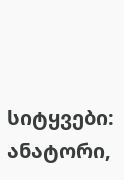სიტყვები: ანატორი,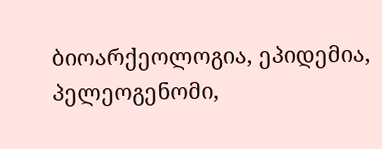ბიოარქეოლოგია, ეპიდემია, პელეოგენომი,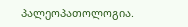პალეოპათოლოგია.